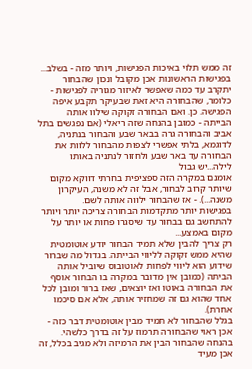זה ממש תלוי באיכות הפגישות, ויותר מזה - בשלב...
בפגישות הראשונות אכן מקובל ונכון שהבחור יתקרב עד כמה שאפשר לאיזור מגוריה לפגישות - כלומר, שהבחורה היא זאת שבעיקר תקבע איפה הפגישה. כן. ואם הבחורה זקוקה שילוו אותה הבייתה - כמובן בהנחה שזה ריאלי (אם נפגשים בתל אביב והבחורה גרה בבאר שבע והבחור בנתניה, לדוגמא, בלתי אפשרי לצפות מהבחור ללוות את הבחורה עד באר שבע ולחזור לנתניה באותו לילה...יש גבול
אומנם במקרה הזה ספציפית בחרתי דווקא מקום שיותר קרוב לבחור, אבל זה לא משנה, העיקרון משנה...). - אז שהבחור ילווה אותה לשם.
בפגישות יותר מתקדמות הבחורה צריכה יותר ויותר להתחשב גם בבחור עד שיסגרו פחות או יותר על מקום באמצע...
רק צריך להבין שלא תמיד הבחור יודע אוטומטית שהיא ממש זקוקה לליווי הבייתה. בגדול מה שברור שידוע הוא ליווי לפחות לאוטובוס שיוביל אותה הביתה (כמובן אין מדובר במקרה בו הבחור אוסף את הבחורה באוטו ואז יוצאים, שאז ברור ומובן לכל אחד שהוא גם זה שמחזיר אותה, אלא אם סיכמו אחרת).
בגלל שהבחור לא תמיד מבין אוטומטית דבר כזה - אכן ראוי שהבחורה תרמוז על זה בדרך כלשהי. בהנחה שהבחור הבין את הרמיזה ולא מגיב בכלל, זה אכן מעיד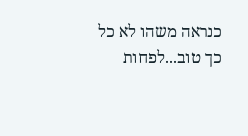כנראה משהו לא כל כך טוב...לפחות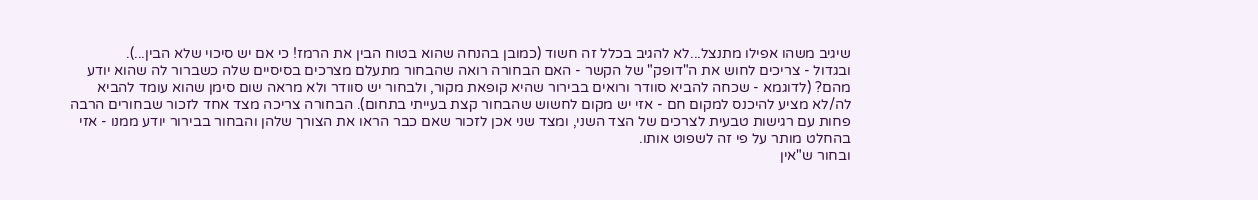שיגיב משהו אפילו מתנצל...לא להגיב בכלל זה חשוד (כמובן בהנחה שהוא בטוח הבין את הרמז! כי אם יש סיכוי שלא הבין...).
ובגדול - צריכים לחוש את ה"דופק" של הקשר - האם הבחורה רואה שהבחור מתעלם מצרכים בסיסיים שלה כשברור לה שהוא יודע מהם? (לדוגמא - שכחה להביא סוודר ורואים בבירור שהיא קופאת מקור, ולבחור יש סוודר ולא מראה שום סימן שהוא עומד להביא לה/לא מציע להיכנס למקום חם - אזי יש מקום לחשוש שהבחור קצת בעייתי בתחום). הבחורה צריכה מצד אחד לזכור שבחורים הרבה פחות עם רגישות טבעית לצרכים של הצד השני, ומצד שני אכן לזכור שאם כבר הראו את הצורך שלהן והבחור בבירור יודע ממנו - אזי בהחלט מותר על פי זה לשפוט אותו.
ובחור ש"אין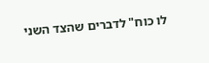לו כוח" לדברים שהצד השני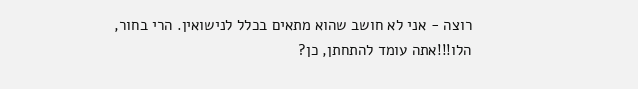רוצה - אני לא חושב שהוא מתאים בכלל לנישואין. הרי בחור, הלו!!!אתה עומד להתחתן, כן?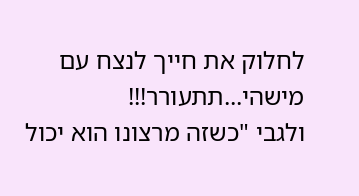לחלוק את חייך לנצח עם מישהי...תתעורר!!!
ולגבי "כשזה מרצונו הוא יכול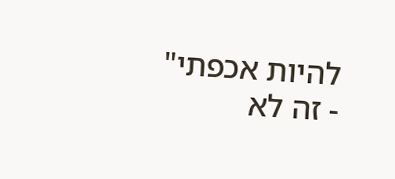להיות אכפתי" - זה לא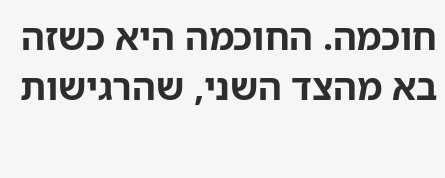חוכמה. החוכמה היא כשזה בא מהצד השני, שהרגישות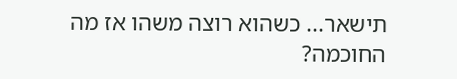תישאר... כשהוא רוצה משהו אז מה החוכמה?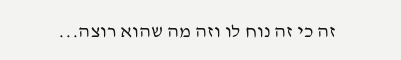זה כי זה נוח לו וזה מה שהוא רוצה...